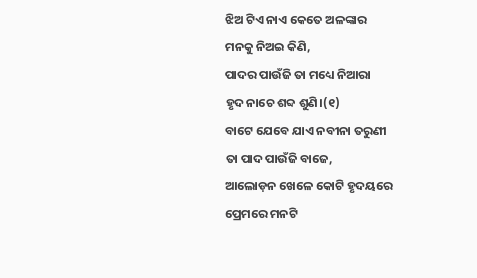ଝିଅ ଟିଏ ନାଏ କେତେ ଅଳଙ୍କାର
ମନକୁ ନିଅଇ କିଣି,
ପାଦର ପାଉଁଜି ତା ମଧ୍ୟେ ନିଆରା
ହୃଦ ନାଚେ ଶବ୍ଦ ଶୁଣି।(୧)
ବାଟେ ଯେବେ ଯାଏ ନବୀନା ତରୁଣୀ
ତା ପାଦ ପାଉଁଜି ବାଜେ,
ଆଲୋଡ଼ନ ଖେଳେ କୋଟି ହୃଦୟରେ
ପ୍ରେମରେ ମନଟି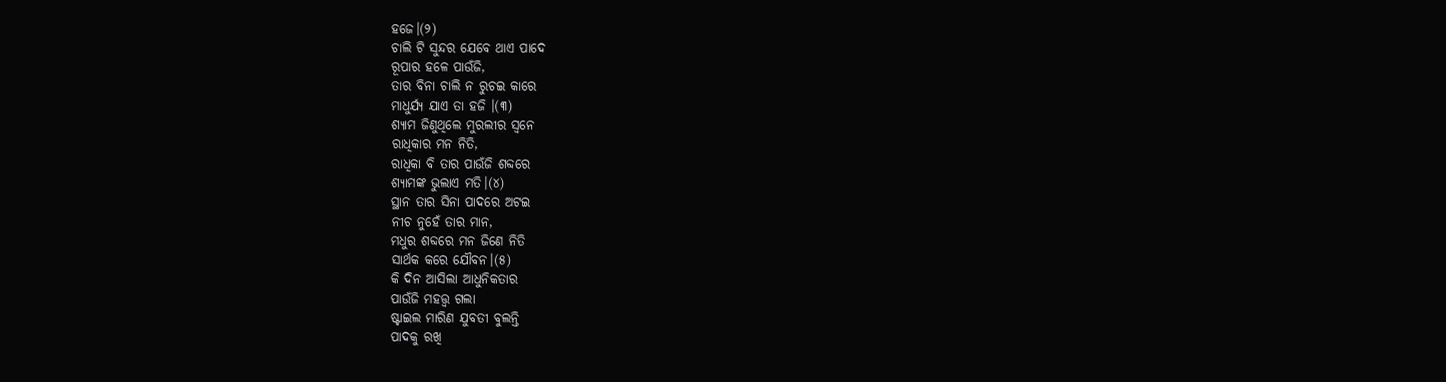ହଜେ।(୨)
ଚାଲି ଟି ସୁନ୍ଦର ଯେବେ ଥାଏ ପାଦେ
ରୂପାର ହଳେ ପାଉଁଜି,
ତାର ବିନା ଚାଲି ନ ରୁଚଇ କାରେ
ମାଧୁର୍ଯ୍ୟ ଯାଏ ତା ହଜି ।(୩)
ଶ୍ୟାମ ଜିଣୁଥିଲେ ମୁରଲୀର ସ୍ଵନେ
ରାଧିକାର ମନ ନିତି,
ରାଧିକା ବି ତାର ପାଉଁଜି ଶବ୍ଦରେ
ଶ୍ୟାମଙ୍କ ଭୁଲାଏ ମତି।(୪)
ସ୍ଥାନ ତାର ସିନା ପାଦରେ ଅଟଇ
ନୀଚ ନୁହେଁ ତାର ମାନ,
ମଧୁର ଶବ୍ଦରେ ମନ ଜିଣେ ନିତି
ସାର୍ଥକ କରେ ଯୌବନ।(୫)
କି ଦିନ ଆସିଲା ଆଧୁନିକତାର
ପାଉଁଜି ମହତ୍ତ୍ୱ ଗଲା
ଷ୍ଟାଇଲ ମାରିଣ ଯୁବତୀ ବୁଲନ୍ତି
ପାଦକୁ ରଖି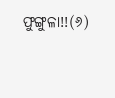ଫୁଙ୍ଗୁଳା!!(୬)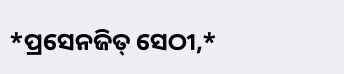*ପ୍ରସେନଜିତ୍ ସେଠୀ,*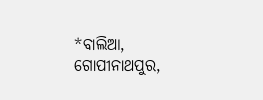*ବାଲିଆ, ଗୋପୀନାଥପୁର,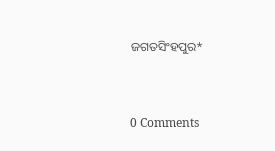ଜଗତସିଂହପୁର*


0 Comments